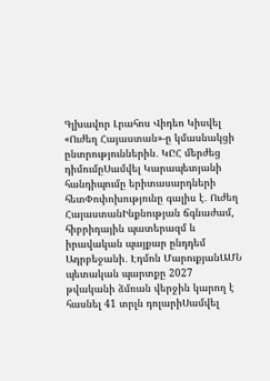Գլխավոր Լրահոս Վիդեո Կիսվել
«Ուժեղ Հայաստան»-ը կմասնակցի ընտրություններին․ ԿԸՀ մերժեց դիմումըՍամվել Կարապետյանի հանդիպումը երիտասարդների հետՓոփոխությունը գալիս է․ Ուժեղ ՀայաստանԻնքնության ճգնաժամ, հիբրիդային պատերազմ և իրավական պայքար ընդդեմ Ադրբեջանի․ Էդմոն ՄարուքյանԱՄՆ պետական պարտքը 2027 թվականի ձմռան վերջին կարող է հասնել 41 տրլն դոլարիՍամվել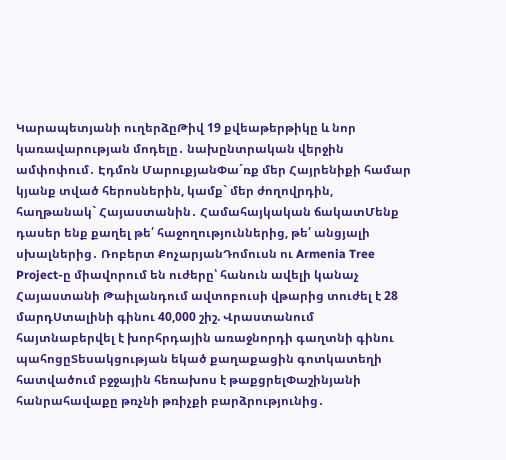Կարապետյանի ուղերձըԹիվ 19 քվեաթերթիկը և նոր կառավարության մոդելը․ նախընտրական վերջին ամփոփում․ Էդմոն ՄարուքյանՓա´ռք մեր Հայրենիքի համար կյանք տված հերոսներին, կամք` մեր ժողովրդին, հաղթանակ` Հայաստանին․ Համահայկական ճակատՄենք դասեր ենք քաղել թե՛ հաջողություններից, թե՛ անցյալի սխալներից․ Ռոբերտ ՔոչարյանԴոմուսն ու Armenia Tree Project-ը միավորում են ուժերը՝ հանուն ավելի կանաչ Հայաստանի Թաիլանդում ավտոբուսի վթարից տուժել է 28 մարդՍտալինի գինու 40,000 շիշ. Վրաստանում հայտնաբերվել է խորհրդային առաջնորդի գաղտնի գինու պահոցըՏեսակցության եկած քաղաքացին գոտկատեղի հատվածում բջջային հեռախոս է թաքցրելՓաշինյանի հանրահավաքը թռչնի թռիչքի բարձրությունից․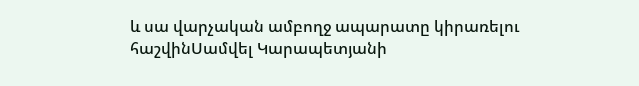և սա վարչական ամբողջ ապարատը կիրառելու հաշվինՍամվել Կարապետյանի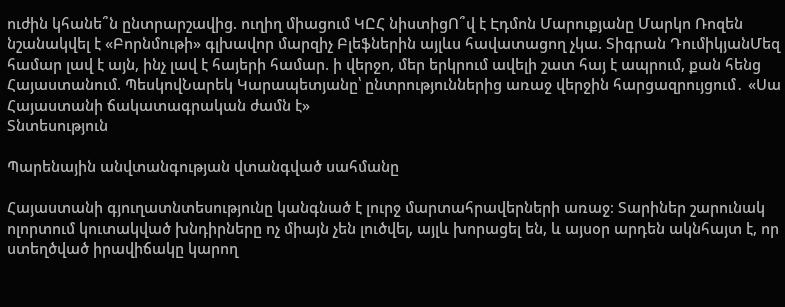ուժին կհանե՞ն ընտրարշավից. ուղիղ միացում ԿԸՀ նիստիցՈ՞վ է Էդմոն Մարուքյանը Մարկո Ռոզեն նշանակվել է «Բորնմութի» գլխավոր մարզիչ Բլեֆներին այլևս հավատացող չկա. Տիգրան ԴումիկյանՄեզ համար լավ է այն, ինչ լավ է հայերի համար. ի վերջո, մեր երկրում ավելի շատ հայ է ապրում, քան հենց Հայաստանում. ՊեսկովՆարեկ Կարապետյանը՝ ընտրություններից առաջ վերջին հարցազրույցում․ «Սա Հայաստանի ճակատագրական ժամն է»
Տնտեսություն

Պարենային անվտանգության վտանգված սահմանը

Հայաստանի գյուղատնտեսությունը կանգնած է լուրջ մարտահրավերների առաջ։ Տարիներ շարունակ ոլորտում կուտակված խնդիրները ոչ միայն չեն լուծվել, այլև խորացել են, և այսօր արդեն ակնհայտ է, որ ստեղծված իրավիճակը կարող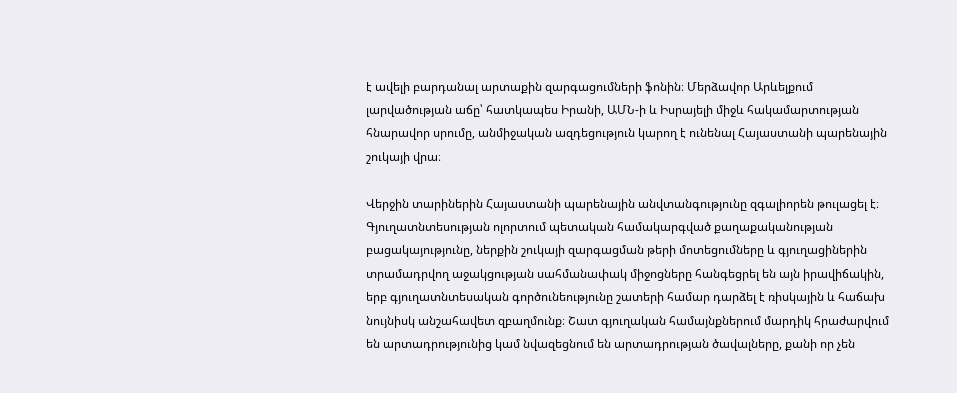է ավելի բարդանալ արտաքին զարգացումների ֆոնին։ Մերձավոր Արևելքում լարվածության աճը՝ հատկապես Իրանի, ԱՄՆ-ի և Իսրայելի միջև հակամարտության հնարավոր սրումը, անմիջական ազդեցություն կարող է ունենալ Հայաստանի պարենային շուկայի վրա։

Վերջին տարիներին Հայաստանի պարենային անվտանգությունը զգալիորեն թուլացել է։ Գյուղատնտեսության ոլորտում պետական համակարգված քաղաքականության բացակայությունը, ներքին շուկայի զարգացման թերի մոտեցումները և գյուղացիներին տրամադրվող աջակցության սահմանափակ միջոցները հանգեցրել են այն իրավիճակին, երբ գյուղատնտեսական գործունեությունը շատերի համար դարձել է ռիսկային և հաճախ նույնիսկ անշահավետ զբաղմունք։ Շատ գյուղական համայնքներում մարդիկ հրաժարվում են արտադրությունից կամ նվազեցնում են արտադրության ծավալները, քանի որ չեն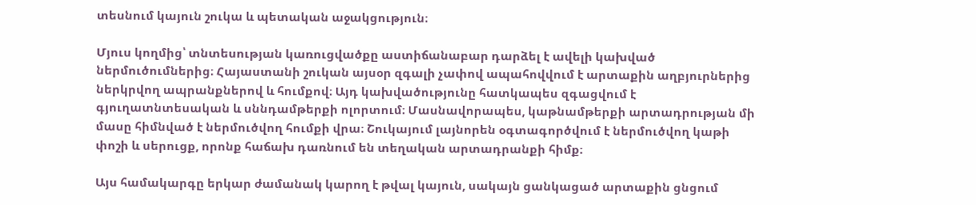տեսնում կայուն շուկա և պետական աջակցություն։

Մյուս կողմից՝ տնտեսության կառուցվածքը աստիճանաբար դարձել է ավելի կախված ներմուծումներից։ Հայաստանի շուկան այսօր զգալի չափով ապահովվում է արտաքին աղբյուրներից ներկրվող ապրանքներով և հումքով։ Այդ կախվածությունը հատկապես զգացվում է գյուղատնտեսական և սննդամթերքի ոլորտում։ Մասնավորապես, կաթնամթերքի արտադրության մի մասը հիմնված է ներմուծվող հումքի վրա։ Շուկայում լայնորեն օգտագործվում է ներմուծվող կաթի փոշի և սերուցք, որոնք հաճախ դառնում են տեղական արտադրանքի հիմք։

Այս համակարգը երկար ժամանակ կարող է թվալ կայուն, սակայն ցանկացած արտաքին ցնցում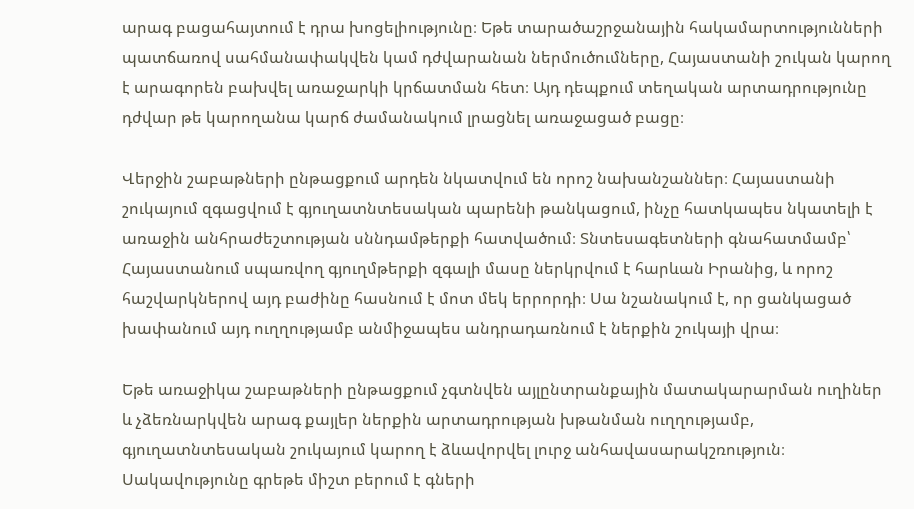արագ բացահայտում է դրա խոցելիությունը։ Եթե տարածաշրջանային հակամարտությունների պատճառով սահմանափակվեն կամ դժվարանան ներմուծումները, Հայաստանի շուկան կարող է արագորեն բախվել առաջարկի կրճատման հետ։ Այդ դեպքում տեղական արտադրությունը դժվար թե կարողանա կարճ ժամանակում լրացնել առաջացած բացը։

Վերջին շաբաթների ընթացքում արդեն նկատվում են որոշ նախանշաններ։ Հայաստանի շուկայում զգացվում է գյուղատնտեսական պարենի թանկացում, ինչը հատկապես նկատելի է առաջին անհրաժեշտության սննդամթերքի հատվածում։ Տնտեսագետների գնահատմամբ՝ Հայաստանում սպառվող գյուղմթերքի զգալի մասը ներկրվում է հարևան Իրանից, և որոշ հաշվարկներով այդ բաժինը հասնում է մոտ մեկ երրորդի։ Սա նշանակում է, որ ցանկացած խափանում այդ ուղղությամբ անմիջապես անդրադառնում է ներքին շուկայի վրա։

Եթե առաջիկա շաբաթների ընթացքում չգտնվեն այլընտրանքային մատակարարման ուղիներ և չձեռնարկվեն արագ քայլեր ներքին արտադրության խթանման ուղղությամբ, գյուղատնտեսական շուկայում կարող է ձևավորվել լուրջ անհավասարակշռություն։ Սակավությունը գրեթե միշտ բերում է գների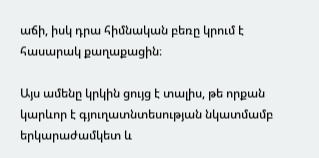աճի, իսկ դրա հիմնական բեռը կրում է հասարակ քաղաքացին։

Այս ամենը կրկին ցույց է տալիս, թե որքան կարևոր է գյուղատնտեսության նկատմամբ երկարաժամկետ և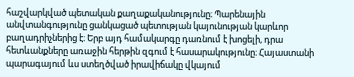հաշվարկված պետական քաղաքականությունը։ Պարենային անվտանգությունը ցանկացած պետության կայունության կարևոր բաղադրիչներից է։ Երբ այդ համակարգը դառնում է խոցելի, դրա հետևանքները առաջին հերթին զգում է հասարակությունը։ Հայաստանի պարագայում ևս ստեղծված իրավիճակը վկայում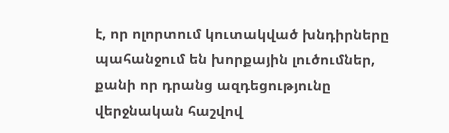է, որ ոլորտում կուտակված խնդիրները պահանջում են խորքային լուծումներ, քանի որ դրանց ազդեցությունը վերջնական հաշվով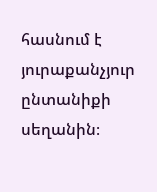հասնում է յուրաքանչյուր ընտանիքի սեղանին։